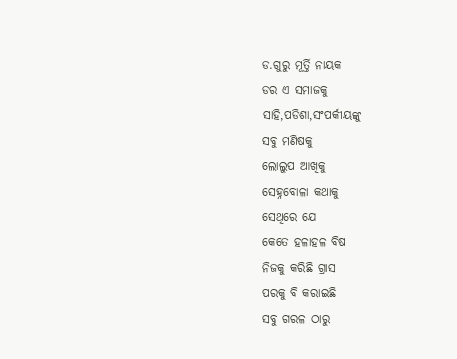ଡ.ଗୁରୁ ମୂର୍ତ୍ତି ନାୟକ
ଡର ଏ ସମାଜକୁ
ସାହି,ପଡିଶା,ସଂପର୍କୀୟଙ୍କୁ
ସବୁ ମଣିଷକୁ
ଲୋଲୁପ ଆଖିକୁ
ସେହ୍ନବୋଳା କଥାକୁ
ସେଥିରେ ଯେ
କେତେ ହଳାହଳ ବିଷ
ନିଜକୁ କରିଛି ଗ୍ରାସ
ପରକୁ ବି କରାଇଛି
ସବୁ ଗରଳ ଠାରୁ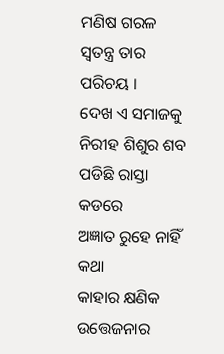ମଣିଷ ଗରଳ
ସ୍ବତନ୍ତ୍ର ତାର ପରିଚୟ ।
ଦେଖ ଏ ସମାଜକୁ
ନିରୀହ ଶିଶୁର ଶବ
ପଡିଛି ରାସ୍ତା କଡରେ
ଅଜ୍ଞାତ ରୁହେ ନାହିଁ କଥା
କାହାର କ୍ଷଣିକ ଉତ୍ତେଜନାର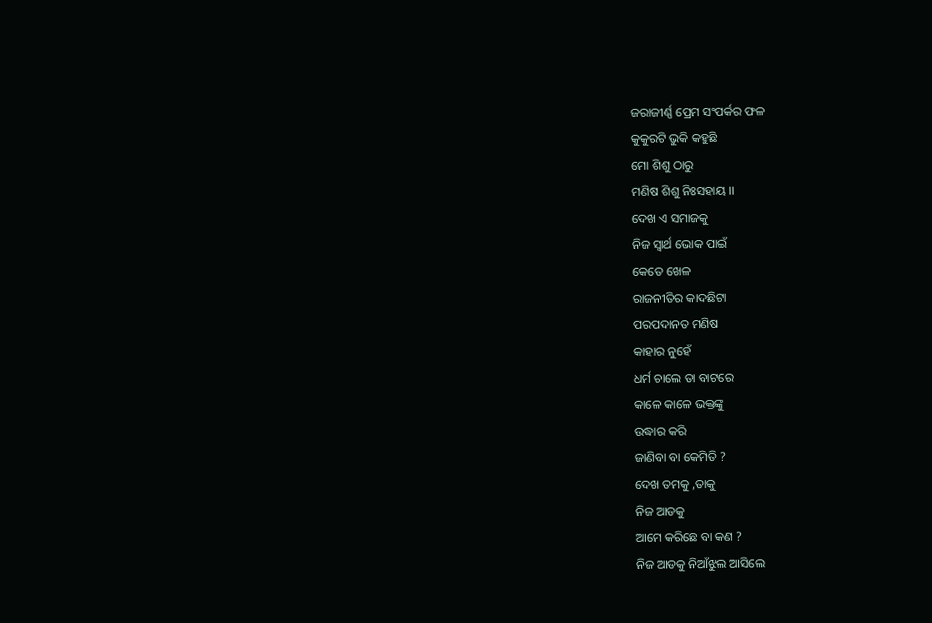ଜରାଜୀର୍ଣ୍ଣ ପ୍ରେମ ସଂପର୍କର ଫଳ
କୁକୁରଟି ଭୁକି କହୁଛି
ମୋ ଶିଶୁ ଠାରୁ
ମଣିଷ ଶିଶୁ ନିଃସହାୟ ।।
ଦେଖ ଏ ସମାଜକୁ
ନିଜ ସ୍ବାର୍ଥ ଭୋକ ପାଇଁ
କେତେ ଖେଳ
ରାଜନୀତିର କାଦଛିଟା
ପରପଦାନତ ମଣିଷ
କାହାର ନୁହେଁ
ଧର୍ମ ଚାଲେ ତା ବାଟରେ
କାଳେ କାଳେ ଭକ୍ତଙ୍କୁ
ଉଦ୍ଧାର କରି
ଜାଣିବା ବା କେମିତି ?
ଦେଖ ତମକୁ ,ତାକୁ
ନିଜ ଆଡକୁ
ଆମେ କରିଛେ ବା କଣ ?
ନିଜ ଆଡକୁ ନିଆଁଝୁଲ ଆସିଲେ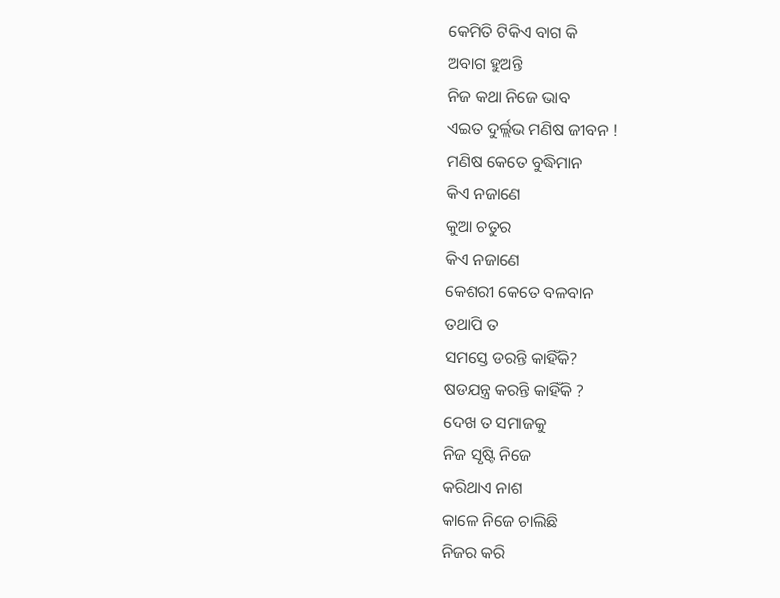କେମିତି ଟିକିଏ ବାଗ କି
ଅବାଗ ହୁଅନ୍ତି
ନିଜ କଥା ନିଜେ ଭାବ
ଏଇତ ଦୁର୍ଲ୍ଲଭ ମଣିଷ ଜୀବନ !
ମଣିଷ କେତେ ବୁଦ୍ଧିମାନ
କିଏ ନଜାଣେ
କୁଆ ଚତୁର
କିଏ ନଜାଣେ
କେଶରୀ କେତେ ବଳବାନ
ତଥାପି ତ
ସମସ୍ତେ ଡରନ୍ତି କାହିଁକି?
ଷଡଯନ୍ତ୍ର କରନ୍ତି କାହିଁକି ?
ଦେଖ ତ ସମାଜକୁ
ନିଜ ସୃଷ୍ଟି ନିଜେ
କରିଥାଏ ନାଶ
କାଳେ ନିଜେ ଚାଲିଛି
ନିଜର କରି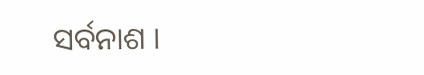ସର୍ବନାଶ ।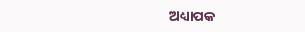ଅଧ୍ୟାପକ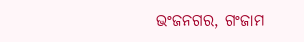ଭଂଜନଗର, ଗଂଜାମ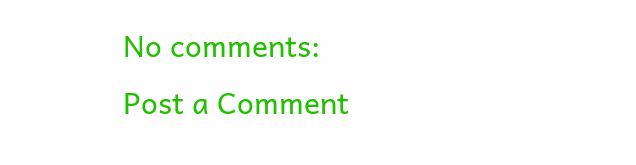No comments:
Post a Comment